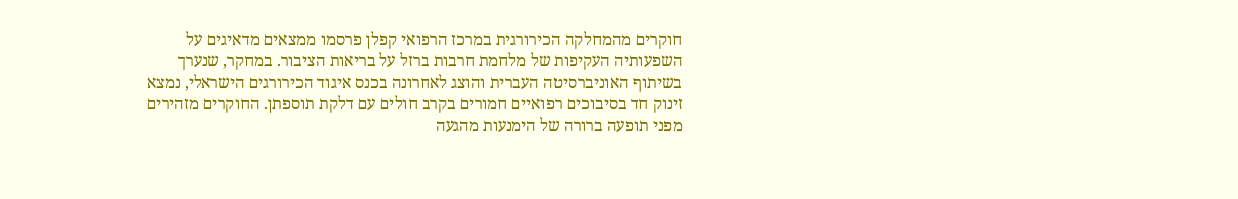חוקרים מהמחלקה הכירורגית במרכז הרפואי קפלן פרסמו ממצאים מדאיגים על השפעותיה העקיפות של מלחמת חרבות ברזל על בריאות הציבור. במחקר, שנערך בשיתוף האוניברסיטה העברית והוצג לאחרונה בכנס איגוד הכירורגים הישראלי, נמצא זינוק חד בסיבוכים רפואיים חמורים בקרב חולים עם דלקת תוספתן. החוקרים מזהירים מפני תופעה ברורה של הימנעות מהגעה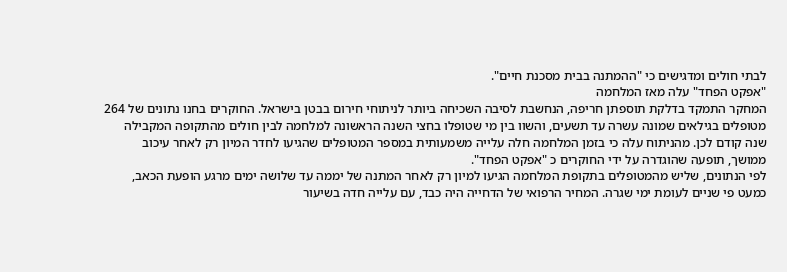לבתי חולים ומדגישים כי "ההמתנה בבית מסכנת חיים".
"אפקט הפחד" עלה מאז המלחמה
המחקר התמקד בדלקת תוספתן חריפה, הנחשבת לסיבה השכיחה ביותר לניתוחי חירום בבטן בישראל. החוקרים בחנו נתונים של 264 מטופלים בגילאים שמונה עשרה עד תשעים, והשוו בין מי שטופלו בחצי השנה הראשונה למלחמה לבין חולים מהתקופה המקבילה שנה קודם לכן. מהניתוח עלה כי בזמן המלחמה חלה עלייה משמעותית במספר המטופלים שהגיעו לחדר המיון רק לאחר עיכוב ממושך, תופעה שהוגדרה על ידי החוקרים כ "אפקט הפחד".
לפי הנתונים, שליש מהמטופלים בתקופת המלחמה הגיעו למיון רק לאחר המתנה של יממה עד שלושה ימים מרגע הופעת הכאב, כמעט פי שניים לעומת ימי שגרה. המחיר הרפואי של הדחייה היה כבד, עם עלייה חדה בשיעור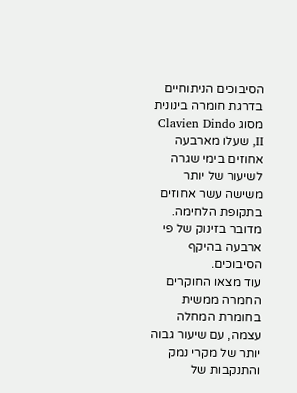הסיבוכים הניתוחיים בדרגת חומרה בינונית מסוג Clavien Dindo II, שעלו מארבעה אחוזים בימי שגרה לשיעור של יותר משישה עשר אחוזים בתקופת הלחימה. מדובר בזינוק של פי ארבעה בהיקף הסיבוכים.
עוד מצאו החוקרים החמרה ממשית בחומרת המחלה עצמה, עם שיעור גבוה יותר של מקרי נמק והתנקבות של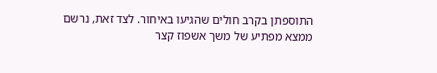התוספתן בקרב חולים שהגיעו באיחור. לצד זאת, נרשם ממצא מפתיע של משך אשפוז קצר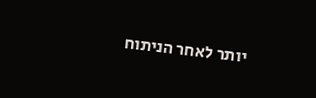יותר לאחר הניתוח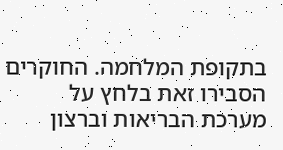בתקופת המלחמה. החוקרים הסבירו זאת בלחץ על מערכת הבריאות וברצון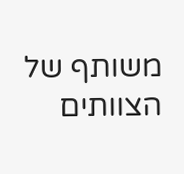משותף של הצוותים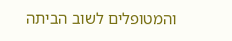והמטופלים לשוב הביתה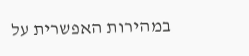במהירות האפשרית על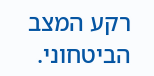רקע המצב הביטחוני.